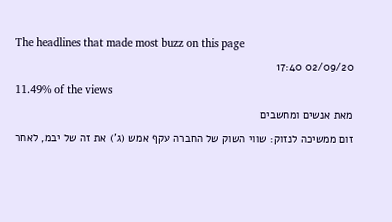The headlines that made most buzz on this page
02/09/20 17:40
11.49% of the views
מאת אנשים ומחשבים
זום ממשיכה לנזוק: שווי השוק של החברה עקף אמש (ג') את זה של יבמ, לאחר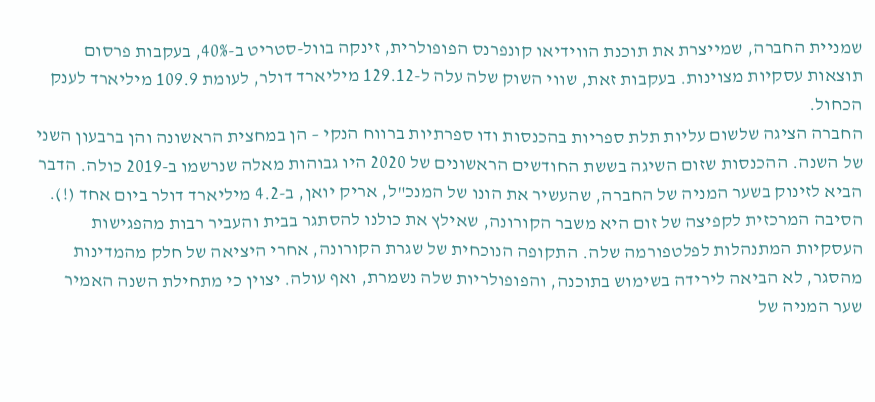שמניית החברה, שמייצרת את תוכנת הווידיאו קונפרנס הפופולרית, זינקה בוול-סטריט ב-40%, בעקבות פרסום תוצאות עסקיות מצוינות. בעקבות זאת, שווי השוק שלה עלה ל-129.12 מיליארד דולר, לעומת 109.9 מיליארד לענק הכחול.
החברה הציגה שלשום עליות תלת ספריות בהכנסות ודו ספרתיות ברווח הנקי – הן במחצית הראשונה והן ברבעון השני של השנה. ההכנסות שזום השיגה בששת החודשים הראשונים של 2020 היו גבוהות מאלה שנרשמו ב-2019 כולה. הדבר הביא לזינוק בשער המניה של החברה, שהעשיר את הונו של המנכ"ל, אריק יואן, ב-4.2 מיליארד דולר ביום אחד (!).
הסיבה המרכזית לקפיצה של זום היא משבר הקורונה, שאילץ את כולנו להסתגר בבית והעביר רבות מהפגישות העסקיות המתנהלות לפלטפורמה שלה. התקופה הנוכחית של שגרת הקורונה, אחרי היציאה של חלק מהמדינות מהסגר, לא הביאה לירידה בשימוש בתוכנה, והפופולריות שלה נשמרת, ואף עולה. יצוין כי מתחילת השנה האמיר שער המניה של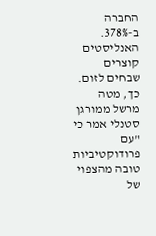החברה ב-378%.
האנליסטים קוצרים שבחים לזום. כך, מטה מרשל ממורגן סטנלי אמר כי "עם פרודוקטיביות טובה מהצפוי של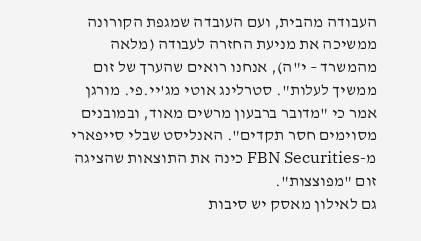העבודה מהבית, ועם העובדה שמגפת הקורונה ממשיכה את מניעת החזרה לעבודה (מלאה מהמשרד – י"ה), אנחנו רואים שהערך של זום ממשיך לעלות". סטרלינג אוטי מג'יי.פי. מורגן אמר כי "מדובר ברבעון מרשים מאוד, ובמובנים מסוימים חסר תקדים". האנליסט שבלי סייפארי מ-FBN Securities כינה את התוצאות שהציגה זום "מפוצצות".
גם לאילון מאסק יש סיבות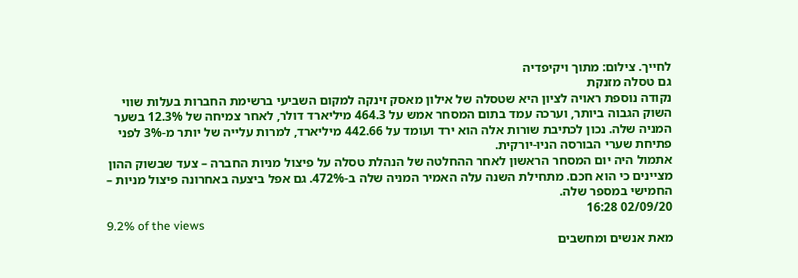לחייך. צילום: מתוך ויקיפדיה
גם טסלה מזנקת
נקודה נוספת ראויה לציון היא שטסלה של אילון מאסק זינקה למקום השביעי ברשימת החברות בעלות שווי השוק הגבוה ביותר, וערכה עמד בתום המסחר אמש על 464.3 מיליארד דולר, לאחר צמיחה של 12.3% בשער המניה שלה. נכון לכתיבת שורות אלה הוא ירד ועומד על 442.66 מיליארד, למרות עלייה של יותר מ-3% לפני פתיחת שערי הבורסה הניו-יורקית.
אתמול היה יום המסחר הראשון לאחר ההחלטה של הנהלת טסלה על פיצול מניות החברה – צעד שבשוק ההון מציינים כי הוא חכם. מתחילת השנה עלה האמיר המניה שלה ב-472%. גם אפל ביצעה באחרונה פיצול מניות – החמישי במספר שלה.
02/09/20 16:28
9.2% of the views
מאת אנשים ומחשבים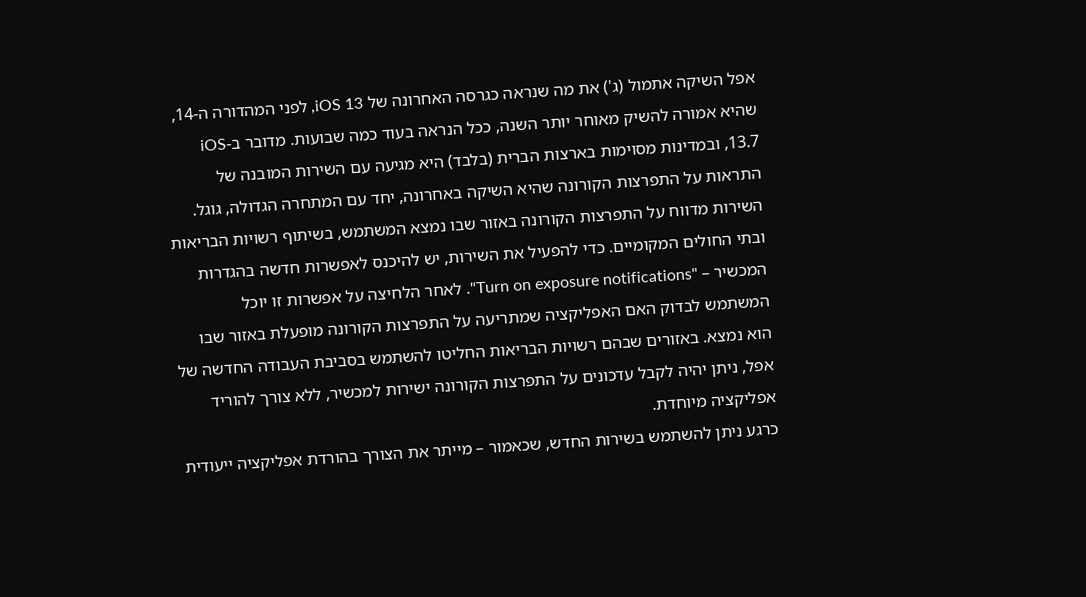אפל השיקה אתמול (ג') את מה שנראה כגרסה האחרונה של iOS 13, לפני המהדורה ה-14, שהיא אמורה להשיק מאוחר יותר השנה, ככל הנראה בעוד כמה שבועות. מדובר ב-iOS 13.7, ובמדינות מסוימות בארצות הברית (בלבד) היא מגיעה עם השירות המובנה של התראות על התפרצות הקורונה שהיא השיקה באחרונה, יחד עם המתחרה הגדולה, גוגל.
השירות מדווח על התפרצות הקורונה באזור שבו נמצא המשתמש, בשיתוף רשויות הבריאות ובתי החולים המקומיים. כדי להפעיל את השירות, יש להיכנס לאפשרות חדשה בהגדרות המכשיר – "Turn on exposure notifications". לאחר הלחיצה על אפשרות זו יוכל המשתמש לבדוק האם האפליקציה שמתריעה על התפרצות הקורונה מופעלת באזור שבו הוא נמצא. באזורים שבהם רשויות הבריאות החליטו להשתמש בסביבת העבודה החדשה של אפל, ניתן יהיה לקבל עדכונים על התפרצות הקורונה ישירות למכשיר, ללא צורך להוריד אפליקציה מיוחדת.
כרגע ניתן להשתמש בשירות החדש, שכאמור – מייתר את הצורך בהורדת אפליקציה ייעודית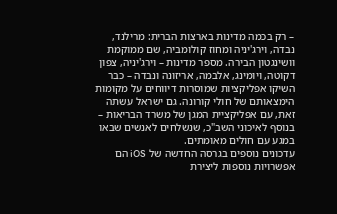– רק בכמה מדינות בארצות הברית: מרילנד, נבדה, וירג'יניה ומחוז קולומביה, שם ממוקמת וושינגטון הבירה. מספר מדינות – וירג'יניה, צפון דקוטה, ויומינג, אלבמה, אריזונה ונבדה – כבר השיקו אפליקציות שמוסרות דיווחים על מקומות הימצאותם של חולי קורונה. גם ישראל עשתה זאת, עם אפליקציית המגן של משרד הבריאות – בנוסף לאיכוני השב"כ, שנשלחים לאנשים שבאו במגע עם חולים מאומתים.
עדכונים נוספים בגרסה החדשה של iOS הם אפשרויות נוספות ליצירת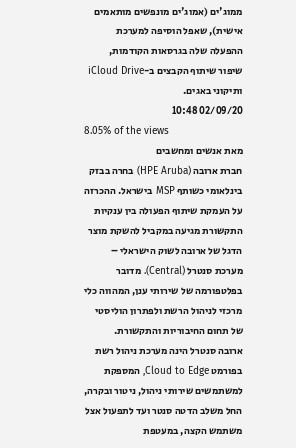ממוג'ים (אמוג'ים מונפשים מותאמים אישית), שאפל הוסיפה למערכת ההפעלה שלה בגרסאות הקודמות, שיפור שיתוף הקבצים ב-iCloud Drive ותיקוני באגים.
02/09/20 10:48
8.05% of the views
מאת אנשים ומחשבים
חברת ארובה (HPE Aruba) בחרה בבזק בינלאומי כשותף MSP בישראל. ההכרזה על העמקת שיתוף הפעולה בין ענקיות התקשורת מגיעה במקביל להשקת מוצר הדגל של ארובה לשוק הישראלי – מערכת סנטרל (Central). מדובר בפלטפורמה של שירותי ענן, המהווה כלי מרכזי לניהול הרשת ולפתרון הוליסטי של תחום החיבוריות והתקשורת.
ארובה סנטרל הינה מערכת ניהול רשת בפורמט Cloud to Edge, המספקת למשתמשים שירותי ניהול, ניטור ובקרה, החל משלב הדטה סנטר ועד לתפעול אצל משתמש הקצה, במעטפת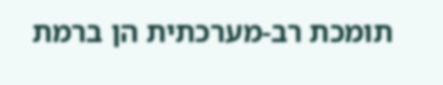תומכת רב-מערכתית הן ברמת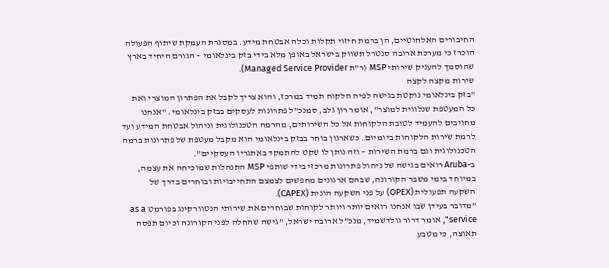החיבורים האלחוטיים, הן ברמת חיזוי תקלות וכלה אבטחת מידע. במסגרת העמקת שיתוף הפעולה הוכרז כי מערכת ארובה סנטרל תשווק בישראל באופן מלא בידי בזק בינלאומי – הגורם היחיד בארץ שהוסמך להעניק שירותי MSP (ר"ת Managed Service Provider).
שירות מקצה לקצה
"בזק בינלאומי נוקטת בגישה לפיה הלקוח תמיד במרכז, והוא צריך לקבל את הפתרון המוצרי ואת כל המעטפת שנלווית למוצר", אומר רון גלב, סמנכ"ל פתרונות לעסקים בבזק בינלאומי. "אנחנו מחויבים להעמיד לטובת הלקוחות אל כל השירותים, מהרמה הטכנולוגית וניהול אבטחת המידע ועד לרמת שירות הלקוחות ביומיום. כשארגון בוחר בבזק בינלאומי הוא מקבל מעטפת של פתרונות ברמה הטכנולוגית וגם ברמת השירות – וזה נותן לו שקט להתמקד באתגריו העסקיים".
ב-Aruba רואים בגישה של ניהול פתרונות מרכזי בידי שותפי MSP התנהלות שמוכיחה את עצמה, במיוחד בימי משבר הקורונה, שבהם ארגונים מחפשים לצמצם התחייבויות ובוחרים בדרך של השקעה תפעולית (OPEX) על פני השקעה הונית (CAPEX).
"מדובר בעידן שבו אנחנו רואים יותר ויותר לקוחות שבוחרים את שירותי הנטוורקינג בפורמט as a service", אומר דרור גולדשמיד, מנכ"ל ארובה ישראל, "גישה שהחלה לפני הקורונה וכיום תפסה תאוצה, כי מטבע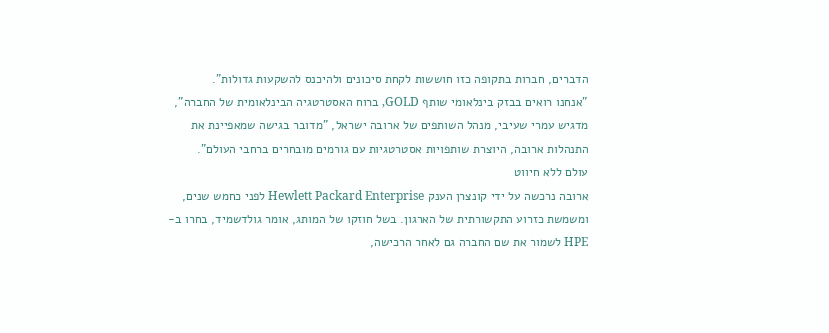הדברים, חברות בתקופה כזו חוששות לקחת סיכונים ולהיכנס להשקעות גדולות".
"אנחנו רואים בבזק בינלאומי שותף GOLD, ברוח האסטרטגיה הבינלאומית של החברה", מדגיש עמרי שעיבי, מנהל השותפים של ארובה ישראל, "מדובר בגישה שמאפיינת את התנהלות ארובה, היוצרת שותפויות אסטרטגיות עם גורמים מובחרים ברחבי העולם".
עולם ללא חיווט
ארובה נרכשה על ידי קונצרן הענק Hewlett Packard Enterprise לפני כחמש שנים, ומשמשת כזרוע התקשורתית של הארגון. בשל חוזקו של המותג, אומר גולדשמיד, בחרו ב-HPE לשמור את שם החברה גם לאחר הרכישה,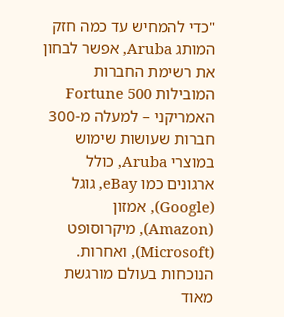"כדי להמחיש עד כמה חזק המותג Aruba, אפשר לבחון את רשימת החברות המובילות Fortune 500 האמריקני – למעלה מ-300 חברות שעושות שימוש במוצרי Aruba, כולל ארגונים כמו eBay, גוגל (Google), אמזון (Amazon), מיקרוסופט (Microsoft), ואחרות. הנוכחות בעולם מורגשת מאוד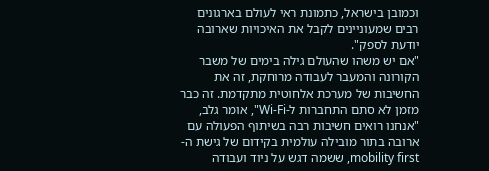וכמובן בישראל, כתמונת ראי לעולם בארגונים רבים שמעוניינים לקבל את האיכויות שארובה יודעת לספק".
"אם יש משהו שהעולם גילה בימים של משבר הקורונה והמעבר לעבודה מרוחקת, זה את החשיבות של מערכת אלחוטית מתקדמת. זה כבר מזמן לא סתם התחברות ל-Wi-Fi", אומר גלב, "אנחנו רואים חשיבות רבה בשיתוף הפעולה עם ארובה בתור מובילה עולמית בקידום של גישת ה-mobility first, ששמה דגש על ניוד ועבודה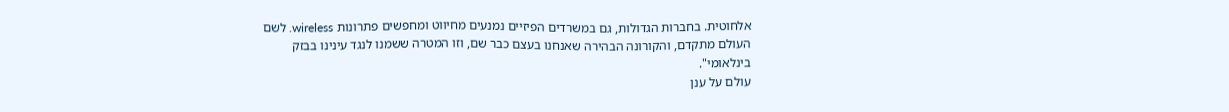אלחוטית. בחברות הגדולות, גם במשרדים הפיזיים נמנעים מחיווט ומחפשים פתרונות wireless. לשם העולם מתקדם, והקורונה הבהירה שאנחנו בעצם כבר שם, וזו המטרה ששמנו לנגד עינינו בבזק בינלאומי".
עולם על ענן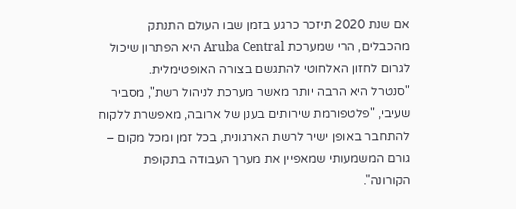אם שנת 2020 תיזכר כרגע בזמן שבו העולם התנתק מהכבלים, הרי שמערכת Aruba Central היא הפתרון שיכול לגרום לחזון האלחוטי להתגשם בצורה האופטימלית.
"סנטרל היא הרבה יותר מאשר מערכת לניהול רשת", מסביר שעיבי, "פלטפורמת שירותים בענן של ארובה, מאפשרת ללקוח להתחבר באופן ישיר לרשת הארגונית, בכל זמן ומכל מקום – גורם המשמעותי שמאפיין את מערך העבודה בתקופת הקורונה".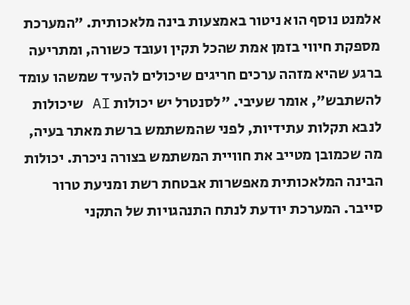אלמנט נוסף הוא ניטור באמצעות בינה מלאכותית. "המערכת מספקת חיווי בזמן אמת שהכל תקין ועובד כשורה, ומתריעה ברגע שהיא מזהה ערכים חריגים שיכולים להעיד שמשהו עומד להשתבש", אומר שעיבי. "לסנטרל יש יכולות AI שיכולות לנבא תקלות עתידיות, לפני שהמשתמש ברשת מאתר בעיה, מה שכמובן מטייב את חוויית המשתמש בצורה ניכרת. יכולות הבינה המלאכותית מאפשרות אבטחת רשת ומניעת טרור סייבר. המערכת יודעת לנתח התנהגויות של התקני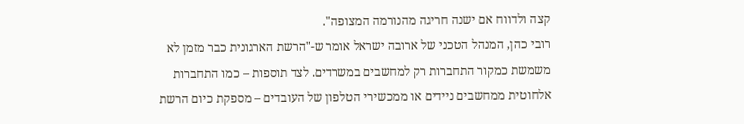קצה ולדווח אם ישנה חריגה מהנורמה המצופה".
רובי כהן, המנהל הטכני של ארובה ישראל אומר ש-"הרשת הארגונית כבר מזמן לא משמשת כמקור התחברות רק למחשבים במשרדים. לצד תוספות – כמו התחברות אלחוטית ממחשבים ניידים או ממכשירי הטלפון של העובדים – מספקת כיום הרשת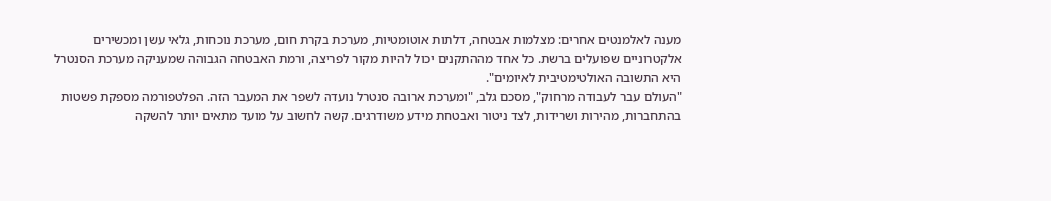מענה לאלמנטים אחרים: מצלמות אבטחה, דלתות אוטומטיות, מערכת בקרת חום, מערכת נוכחות, גלאי עשן ומכשירים אלקטרוניים שפועלים ברשת. כל אחד מההתקנים יכול להיות מקור לפריצה, ורמת האבטחה הגבוהה שמעניקה מערכת הסנטרל היא התשובה האולטימטיבית לאיומים".
"העולם עבר לעבודה מרחוק", מסכם גלב, "ומערכת ארובה סנטרל נועדה לשפר את המעבר הזה. הפלטפורמה מספקת פשטות בהתחברות, מהירות ושרידות, לצד ניטור ואבטחת מידע משודרגים. קשה לחשוב על מועד מתאים יותר להשקה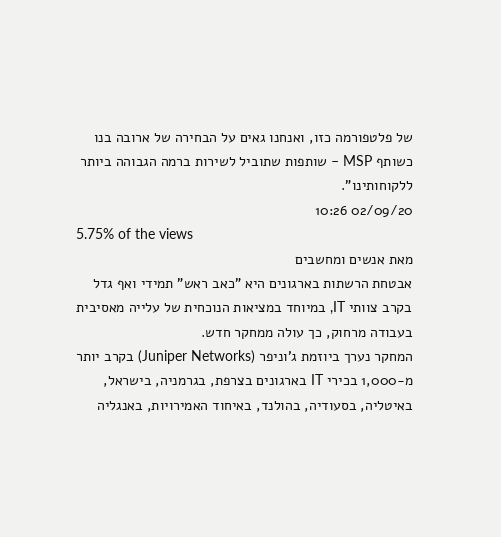של פלטפורמה כזו, ואנחנו גאים על הבחירה של ארובה בנו כשותף MSP – שותפות שתוביל לשירות ברמה הגבוהה ביותר ללקוחותינו".
02/09/20 10:26
5.75% of the views
מאת אנשים ומחשבים
אבטחת הרשתות בארגונים היא "כאב ראש" תמידי ואף גדל בקרב צוותי IT, במיוחד במציאות הנוכחית של עלייה מאסיבית בעבודה מרחוק, כך עולה ממחקר חדש.
המחקר נערך ביוזמת ג'וניפר (Juniper Networks) בקרב יותר מ-1,000 בכירי IT בארגונים בצרפת, בגרמניה, בישראל, באיטליה, בסעודיה, בהולנד, באיחוד האמירויות, באנגליה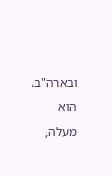ובארה"ב. הוא מעלה,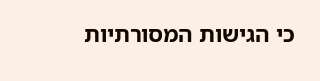כי הגישות המסורתיות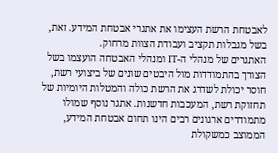לאבטחת הרשת העצימו את אתגרי אבטחת המידע. זאת, בשל מגבלות תקציב ועבודת הצוות מרחוק.
האתגרים של מנהלי ה-IT ומנהלי האבטחה הועצמו בשל הצורך בהתמודדות מול היבטים שונים של ביצועי רשת, חוסר יכולת לשדרג את הרשת כולה והמטלות היומיות של תחזוקת רשת, המעכבות חדשנות. אתגר נוסף שמולו מתמודדים ארגונים רבים הינו תחום אבטחת המידע, הממוצב כמשקולת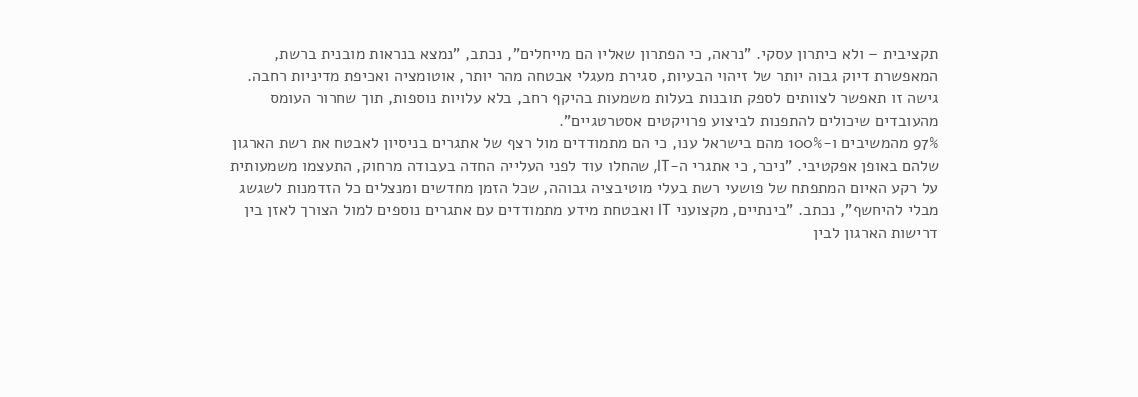תקציבית – ולא כיתרון עסקי. "נראה, כי הפתרון שאליו הם מייחלים", נכתב, "נמצא בנראות מובנית ברשת, המאפשרת דיוק גבוה יותר של זיהוי הבעיות, סגירת מעגלי אבטחה מהר יותר, אוטומציה ואכיפת מדיניות רחבה. גישה זו תאפשר לצוותים לספק תובנות בעלות משמעות בהיקף רחב, בלא עלויות נוספות, תוך שחרור העומס מהעובדים שיכולים להתפנות לביצוע פרויקטים אסטרטגיים".
97% מהמשיבים ו-100% מהם בישראל ענו, כי הם מתמודדים מול רצף של אתגרים בניסיון לאבטח את רשת הארגון שלהם באופן אפקטיבי. "ניכר, כי אתגרי ה-IT, שהחלו עוד לפני העלייה החדה בעבודה מרחוק, התעצמו משמעותית על רקע האיום המתפתח של פושעי רשת בעלי מוטיבציה גבוהה, שכל הזמן מחדשים ומנצלים כל הזדמנות לשגשג מבלי להיחשף", נכתב. "בינתיים, מקצועני IT ואבטחת מידע מתמודדים עם אתגרים נוספים למול הצורך לאזן בין דרישות הארגון לבין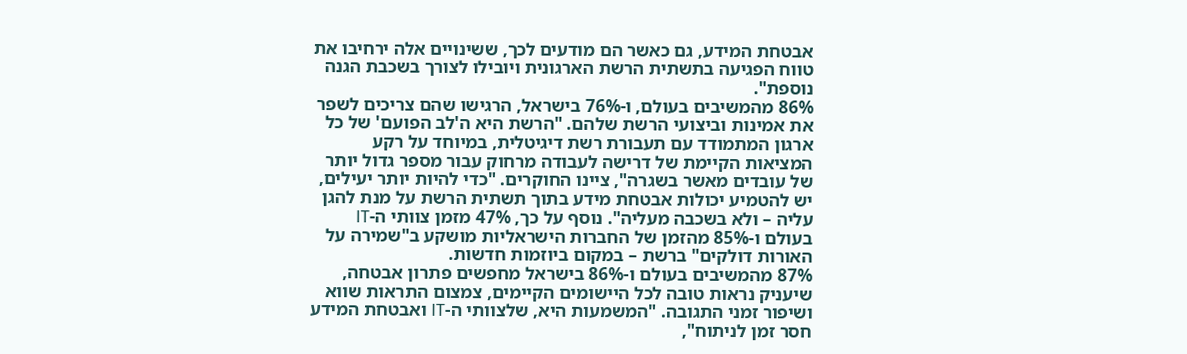אבטחת המידע, גם כאשר הם מודעים לכך, ששינויים אלה ירחיבו את טווח הפגיעה בתשתית הרשת הארגונית ויובילו לצורך בשכבת הגנה נוספת".
86% מהמשיבים בעולם, ו-76% בישראל, הרגישו שהם צריכים לשפר את אמינות וביצועי הרשת שלהם. "הרשת היא ה'לב הפועם' של כל ארגון המתמודד עם תעבורת רשת דיגיטלית, במיוחד על רקע המציאות הקיימת של דרישה לעבודה מרחוק עבור מספר גדול יותר של עובדים מאשר בשגרה", ציינו החוקרים. "כדי להיות יותר יעילים, יש להטמיע יכולות אבטחת מידע בתוך תשתית הרשת על מנת להגן עליה – ולא בשכבה מעליה". נוסף על כך, 47% מזמן צוותי ה-IT בעולם ו-85% מהזמן של החברות הישראליות מושקע ב"שמירה על האורות דולקים" ברשת – במקום ביוזמות חדשות.
87% מהמשיבים בעולם ו-86% בישראל מחפשים פתרון אבטחה, שיעניק נראות טובה לכל היישומים הקיימים, צמצום התראות שווא ושיפור זמני התגובה. "המשמעות היא, שלצוותי ה-IT ואבטחת המידע חסר זמן לניתוח",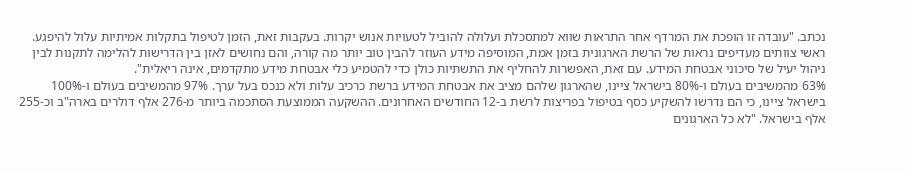נכתב. "עובדה זו הופכת את המרדף אחר התראות שווא למתסכלת ועלולה להוביל לטעויות אנוש יקרות. בעקבות זאת, הזמן לטיפול בתקלות אמיתיות עלול להיפגע. ראשי צוותים מעדיפים נראות של הרשת הארגונית בזמן אמת, המוסיפה מידע העוזר להבין טוב יותר מה קורה, והם נחושים לאזן בין הדרישות להלימה לתקנות לבין ניהול יעיל של סיכוני אבטחת המידע. עם זאת, האפשרות להחליף את התשתיות כולן כדי להטמיע כלי אבטחת מידע מתקדמים, אינה ריאלית".
63% מהמשיבים בעולם ו-80% בישראל ציינו, שהארגון שלהם מציב את אבטחת המידע ברשת כרכיב עלות ולא כנכס בעל ערך. 97% מהמשיבים בעולם ו-100% בישראל ציינו, כי הם נדרשו להשקיע כסף בטיפול בפריצות לרשת ב-12 החודשים האחרונים. ההשקעה הממוצעת הסתכמה ביותר מ-276 אלף דולרים בארה"ב וכ-255 אלף בישראל. "לא כל הארגונים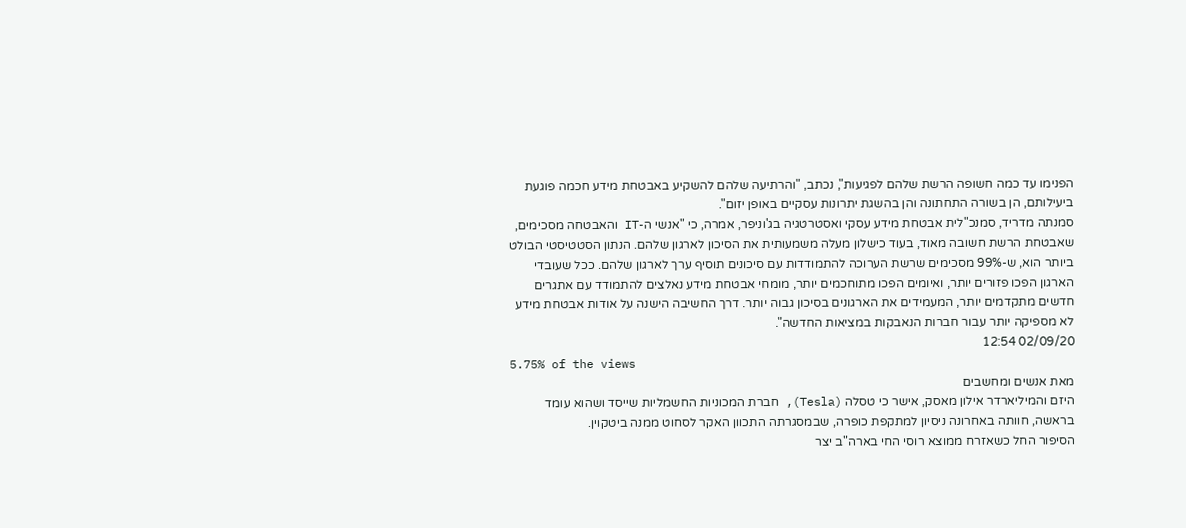הפנימו עד כמה חשופה הרשת שלהם לפגיעות", נכתב, "והרתיעה שלהם להשקיע באבטחת מידע חכמה פוגעת ביעילותם, הן בשורה התחתונה והן בהשגת יתרונות עסקיים באופן יזום".
סמנתה מדריד, סמנכ"לית אבטחת מידע עסקי ואסטרטגיה בג'וניפר, אמרה, כי "אנשי ה-IT והאבטחה מסכימים, שאבטחת הרשת חשובה מאוד, בעוד כישלון מעלה משמעותית את הסיכון לארגון שלהם. הנתון הסטטיסטי הבולט ביותר הוא, ש-99% מסכימים שרשת הערוכה להתמודדות עם סיכונים תוסיף ערך לארגון שלהם. ככל שעובדי הארגון הפכו פזורים יותר, ואיומים הפכו מתוחכמים יותר, מומחי אבטחת מידע נאלצים להתמודד עם אתגרים חדשים מתקדמים יותר, המעמידים את הארגונים בסיכון גבוה יותר. דרך החשיבה הישנה על אודות אבטחת מידע לא מספיקה יותר עבור חברות הנאבקות במציאות החדשה".
02/09/20 12:54
5.75% of the views
מאת אנשים ומחשבים
היזם והמיליארדר אילון מאסק, אישר כי טסלה (Tesla), חברת המכוניות החשמליות שייסד ושהוא עומד בראשה, חוותה באחרונה ניסיון למתקפת כופרה, שבמסגרתה התכוון האקר לסחוט ממנה ביטקוין.
הסיפור החל כשאזרח ממוצא רוסי החי בארה"ב יצר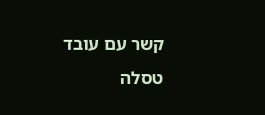קשר עם עובד טסלה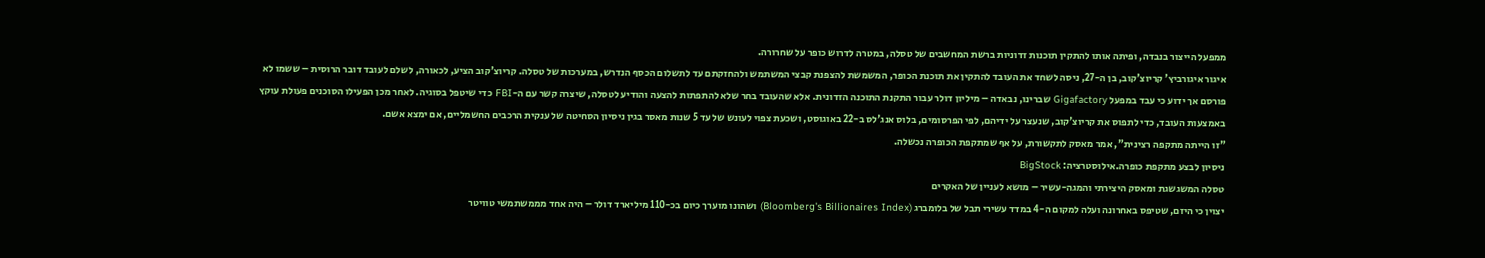ממפעל הייצור בנבדה, ופיתה אותו להתקין תוכנות זדוניות ברשת המחשבים של טסלה, במטרה לדרוש כופר על שחרורה.
איגור איגורביץ' קריוצ'קוב, בן ה-27, ניסה לשחד את העובד להתקין את תוכנת הכופר, המשמשת להצפנת קבצי המשתמש ולהחזקתם עד לתשלום הכסף הנדרש, במערכות של טסלה. קריוצ'קוב הציע, לכאורה, לשלם לעובד דובר הרוסית – ששמו לא פורסם אך ידוע כי עבד במפעל Gigafactory שברינו, נבאדה – מיליון דולר עבור התקנת התוכנה הזדונית. אלא שהעובד בחר שלא להתפתות להצעה והודיע לטסלה, שיצרה קשר עם ה-FBI כדי שיטפל בסוגיה. לאחר מכן הפעילו הסוכנים פעולת עוקץ באמצעות העובד, כדי לתפוס את קריוצ'קוב, שנעצר על ידיהם, לפי הפרסומים, בלוס אנג'לס ב-22 באוגוסט, ושכעת צפוי לעונש של עד 5 שנות מאסר בגין ניסיון הסחיטה של ענקית הרכבים החשמליים, אם ימצא אשם.
"זו הייתה מתקפה רצינית", אמר מאסק לתקשורת, על אף שמתקפת הכופרה נכשלה.
ניסיון לבצע מתקפת כופרה.אילוסטרציה: BigStock
טסלה המשגשגת ומאסק היצירתי והמגה-עשיר – מושא לעניין של האקרים
יצוין כי היזם, שטיפס באחרונה ועלה למקום ה-4 במדד עשירי תבל של בלומברג (Bloomberg's Billionaires Index) ושהונו מוערך כיום בכ-110 מיליארד דולר – היה אחד מממשתמשי טוויטר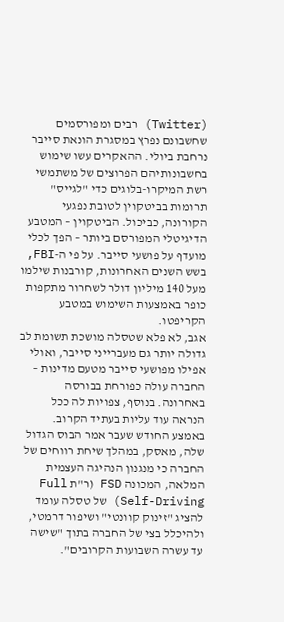(Twitter) רבים ומפורסמים שחשבונם נפרץ במסגרת הונאת סייבר נרחבת ביולי. ההאקרים עשו שימוש בחשבונותיהם הפרוצים של משתמשי רשת המיקרו-בלוגים כדי "לגייס" תרומות בביטקוין לטובת נפגעי הקורונה, כביכול. הביטקוין – המטבע הדיגיטלי המפורסם ביותר – הפך לכלי מועדף על פושעי סייבר. על פי ה-FBI, בשש השנים האחרונות, קורבנות שילמו מעל 140 מיליון דולר לשחרור מתקפות כופר באמצעות השימוש במטבע הקריפטו.
אגב, לא פלא שטסלה מושכת תשומת לב גדולה יותר גם מעברייני סייבר, ואולי אפילו מפושעי סייבר מטעם מדינות – החברה עולה כפורחת בבורסה באחרונה. בנוסף, צפויות לה ככל הנראה עוד עליות בעתיד הקרוב. באמצע החודש שעבר אמר הבוס הגדול שלה, מאסק, במהלך שיחת רווחים של החברה כי מנגנון הנהיגה העצמית המלאה, המכונה FSD (ר"ת Full Self-Driving) של טסלה עומד להציג "זינוק קוונטי" ושיפור דרמטי, ולהיכלל בצי של החברה בתוך "שישה עד עשרה השבועות הקרובים".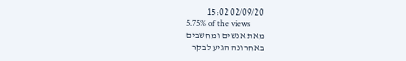02/09/20 15:02
5.75% of the views
מאת אנשים ומחשבים
באחרונה הגיע לבקר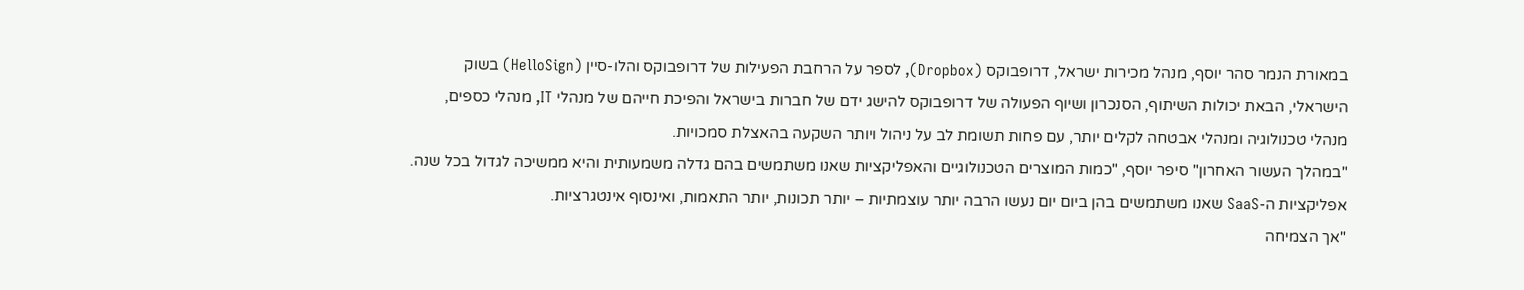במאורת הנמר סהר יוסף, מנהל מכירות ישראל, דרופבוקס (Dropbox), לספר על הרחבת הפעילות של דרופבוקס והלו-סיין (HelloSign) בשוק הישראלי, הבאת יכולות השיתוף, הסנכרון ושיוף הפעולה של דרופבוקס להישג ידם של חברות בישראל והפיכת חייהם של מנהלי IT, מנהלי כספים, מנהלי טכנולוגיה ומנהלי אבטחה לקלים יותר, עם פחות תשומת לב על ניהול ויותר השקעה בהאצלת סמכויות.
"במהלך העשור האחרון" סיפר יוסף, "כמות המוצרים הטכנולוגיים והאפליקציות שאנו משתמשים בהם גדלה משמעותית והיא ממשיכה לגדול בכל שנה. אפליקציות ה-SaaS שאנו משתמשים בהן ביום יום נעשו הרבה יותר עוצמתיות – יותר תכונות, יותר התאמות, ואינסוף אינטגרציות.
"אך הצמיחה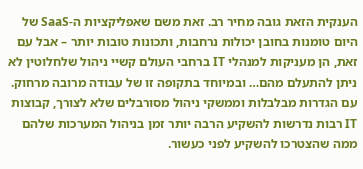הענקית הזאת גובה מחיר רב. זאת משם שאפליקציות ה-SaaS של היום טומנות בחובן יכולות נרחבות, ותכונות טובות יותר – אבל עם זאת, הן מעניקות למנהלי IT ברחבי העולם קשיי ניהול שלחלוטין לא ניתן להתעלם מהם… ובמיוחד בתקופה זו של עבודה מרובה מרחוק. עם הגדרות מבלבלות וממשקי ניהול מסורבלים שלא לצורך, קבוצות IT רבות נדרשות להשקיע הרבה יותר זמן בניהול המערכות שלהם ממה שהצטרכו להשקיע לפני כעשור.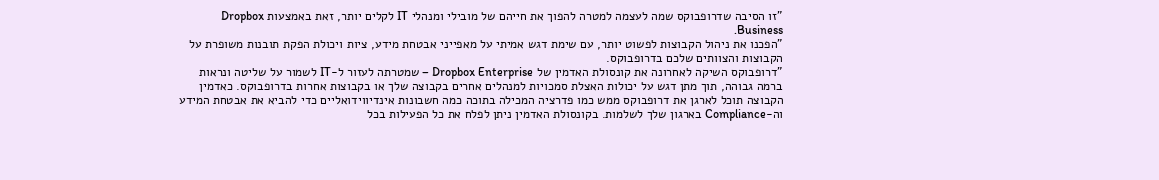"זו הסיבה שדרופבוקס שמה לעצמה למטרה להפוך את חייהם של מובילי ומנהלי IT לקלים יותר, זאת באמצעות Dropbox Business.
"הפכנו את ניהול הקבוצות לפשוט יותר, עם שימת דגש אמיתי על מאפייני אבטחת מידע, ציות ויכולת הפקת תובנות משופרת על הקבוצות והצוותים שלכם בדרופבוקס.
"דרופבוקס השיקה לאחרונה את קונסולת האדמין של Dropbox Enterprise – שמטרתה לעזור ל-IT לשמור על שליטה ונראות ברמה גבוהה, תוך מתן דגש על יכולות האצלת סמכויות למנהלים אחרים בקבוצה שלך או בקבוצות אחרות בדרופבוקס. כאדמין הקבוצה תוכל לארגן את דרופבוקס ממש כמו פדרציה המכילה בתוכה כמה חשבונות אינדיווידואליים כדי להביא את אבטחת המידע וה-Compliance בארגון שלך לשלמות. בקונסולת האדמין ניתן לפלח את כל הפעילות בכל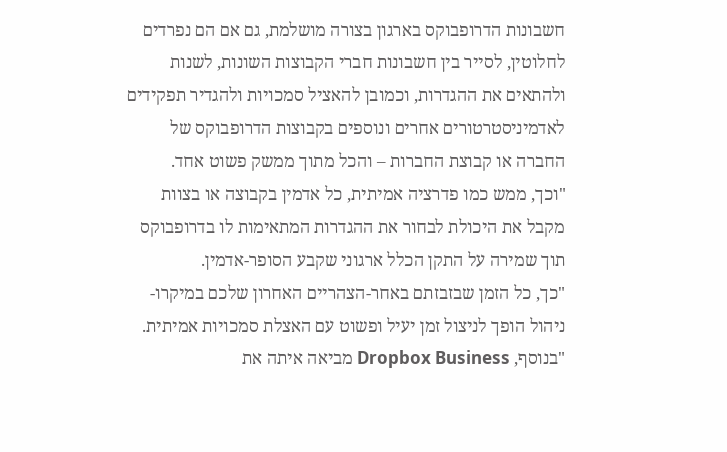חשבונות הדרופבוקס בארגון בצורה מושלמת, גם אם הם נפרדים לחלוטין, לסייר בין חשבונות חברי הקבוצות השונות, לשנות ולהתאים את ההגדרות, וכמובן להאציל סמכויות ולהגדיר תפקידים לאדמיניסטרטורים אחרים ונוספים בקבוצות הדרופבוקס של החברה או קבוצת החברות – והכל מתוך ממשק פשוט אחד.
"וכך, ממש כמו פדרציה אמיתית, כל אדמין בקבוצה או בצוות מקבל את היכולת לבחור את ההגדרות המתאימות לו בדרופבוקס תוך שמירה על התקן הכלל ארגוני שקבע הסופר-אדמין.
"כך, כל הזמן שבזבזתם באחר-הצהריים האחרון שלכם במיקרו-ניהול הופך לניצול זמן יעיל ופשוט עם האצלת סמכויות אמיתית.
"בנוסף, Dropbox Business מביאה איתה את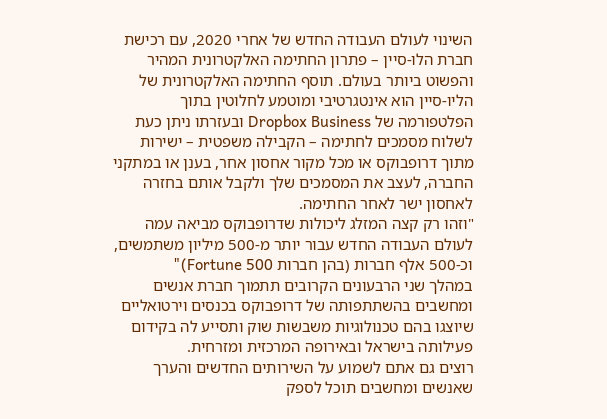השינוי לעולם העבודה החדש של אחרי 2020, עם רכישת חברת הלו-סיין – פתרון החתימה האלקטרונית המהיר והפשוט ביותר בעולם. תוסף החתימה האלקטרונית של הליו-סיין הוא אינטגרטיבי ומוטמע לחלוטין בתוך הפלטפורמה של Dropbox Business ובעזרתו ניתן כעת לשלוח מסמכים לחתימה – הקבילה משפטית – ישירות מתוך דרופבוקס או מכל מקור אחסון אחר, בענן או במתקני החברה, לעצב את המסמכים שלך ולקבל אותם בחזרה לאחסון ישר לאחר החתימה.
"וזהו רק קצה המזלג ליכולות שדרופבוקס מביאה עמה לעולם העבודה החדש עבור יותר מ-500 מיליון משתמשים, וכ-500 אלף חברות (בהן חברות Fortune 500)"
במהלך שני הרבעונים הקרובים תתמוך חברת אנשים ומחשבים בהשתתפותה של דרופבוקס בכנסים וירטואליים שיוצגו בהם טכנולוגיות משבשות שוק ותסייע לה בקידום פעילותה בישראל ובאירופה המרכזית ומזרחית.
רוצים גם אתם לשמוע על השירותים החדשים והערך שאנשים ומחשבים תוכל לספק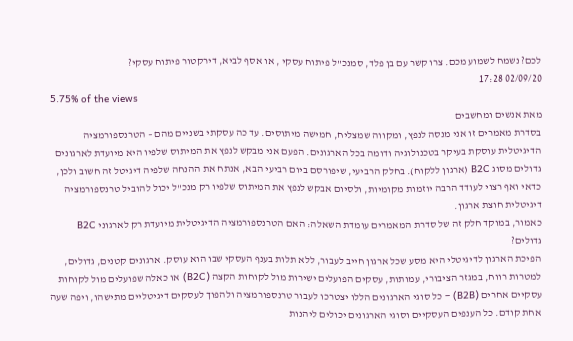לכם? נשמח לשמוע מכם. צרו קשר עם בן פלד, סמנכ"ל פיתוח עסקי , או אסף לביא, דירקטור פיתוח עסקי?
02/09/20 17:28
5.75% of the views
מאת אנשים ומחשבים
בסדרת מאמרים זו אני מנסה לנפץ, ומקווה שמצליח, חמישה מיתוסים. עד כה עסקתי בשניים מהם – הטרנספורמציה הדיגיטלית עוסקת בעיקר בטכנולוגיה ודומה בכל הארגונים. הפעם אני מבקש לנפץ את המיתוס שלפיו היא מיועדת לארגונים גדולים מסוג B2C (ארגון ללקוח). בחלק הרביעי, שיפורסם ביום רביעי הבא, אנתח את ההנחה שלפיה דיגיטל זה חשוב ולכן, כדאי ואף רצוי לעודד הרבה יוזמות מקומיות, ולסיום אבקש לנפץ את המיתוס שלפיו רק מנכ"ל יכול להוביל טרנספורמציה דיגיטלית חוצת ארגון.
כאמור, במוקד חלק זה של סדרת המאמרים עומדת השאלה: האם הטרנספורמציה הדיגיטלית מיועדת רק לארגוני B2C גדולים?
הפיכת הארגון לדיגיטלי היא מסע שכל ארגון חייב לעבור, ללא תלות בענף העסקי שבו הוא עוסק. ארגונים קטנים, גדולים, למטרות רווח, במגזר הציבורי, עמותות, עסקים הפועלים ישירות מול לקוחות הקצה (B2C) או כאלה שפועלים מול לקוחות עסקיים אחרים (B2B) – כל סוגי הארגונים הללו יצטרכו לעבור טרנספורמציה ולהפוך לעסקים דיגיטליים מתישהו, ויפה שעה אחת קודם. כל הענפים העסקיים וסוגי הארגונים יכולים ליהנות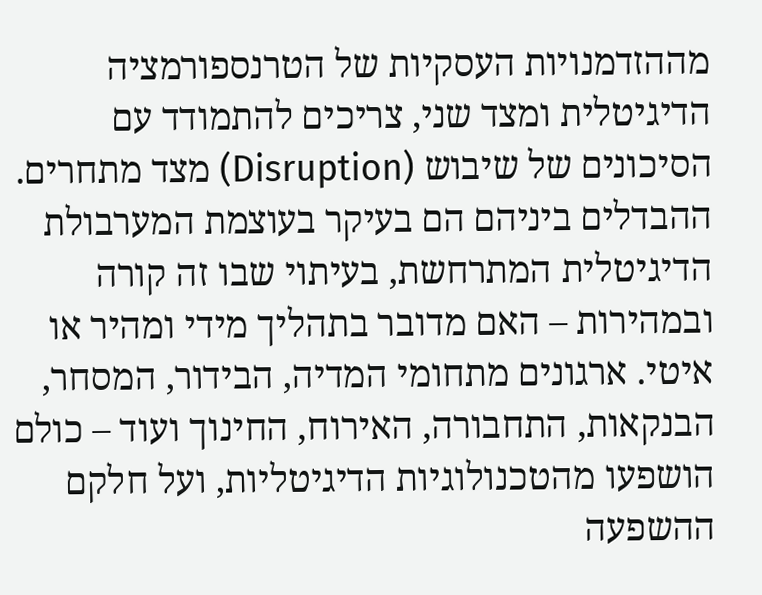מההזדמנויות העסקיות של הטרנספורמציה הדיגיטלית ומצד שני, צריכים להתמודד עם הסיכונים של שיבוש (Disruption) מצד מתחרים. ההבדלים ביניהם הם בעיקר בעוצמת המערבולת הדיגיטלית המתרחשת, בעיתוי שבו זה קורה ובמהירות – האם מדובר בתהליך מידי ומהיר או איטי. ארגונים מתחומי המדיה, הבידור, המסחר, הבנקאות, התחבורה, האירוח, החינוך ועוד – כולם הושפעו מהטכנולוגיות הדיגיטליות, ועל חלקם ההשפעה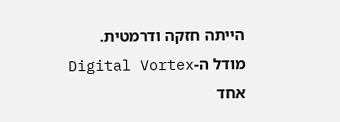הייתה חזקה ודרמטית.
מודל ה-Digital Vortex
אחד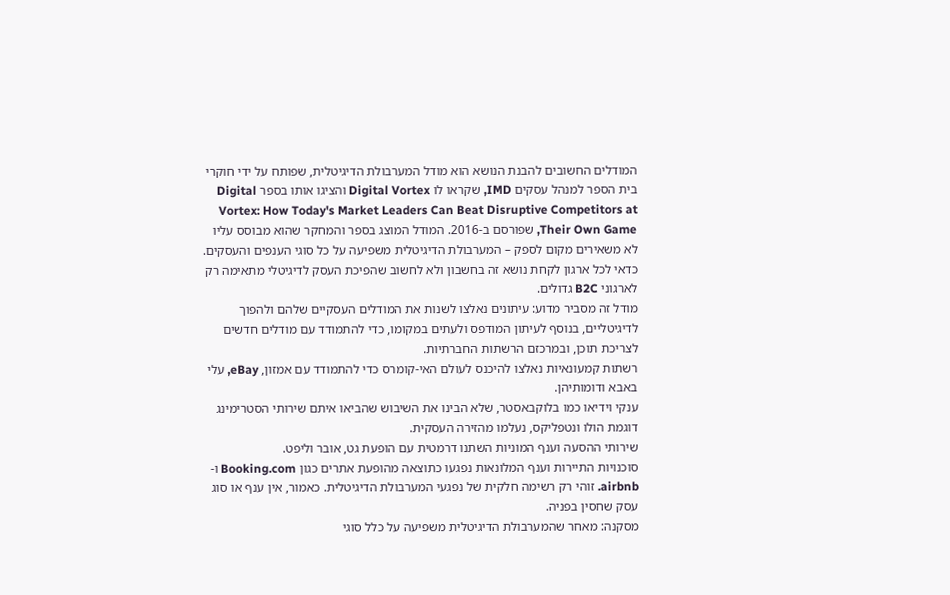המודלים החשובים להבנת הנושא הוא מודל המערבולת הדיגיטלית, שפותח על ידי חוקרי בית הספר למנהל עסקים IMD, שקראו לו Digital Vortex והציגו אותו בספר Digital Vortex: How Today's Market Leaders Can Beat Disruptive Competitors at Their Own Game, שפורסם ב-2016. המודל המוצג בספר והמחקר שהוא מבוסס עליו לא משאירים מקום לספק – המערבולת הדיגיטלית משפיעה על כל סוגי הענפים והעסקים. כדאי לכל ארגון לקחת נושא זה בחשבון ולא לחשוב שהפיכת העסק לדיגיטלי מתאימה רק לארגוני B2C גדולים.
מודל זה מסביר מדוע: עיתונים נאלצו לשנות את המודלים העסקיים שלהם ולהפוך לדיגיטליים, בנוסף לעיתון המודפס ולעתים במקומו, כדי להתמודד עם מודלים חדשים לצריכת תוכן, ובמרכזם הרשתות החברתיות.
רשתות קמעונאיות נאלצו להיכנס לעולם האי-קומרס כדי להתמודד עם אמזון, eBay, עלי באבא ודומותיהן.
ענקי וידיאו כמו בלוקבאסטר, שלא הבינו את השיבוש שהביאו איתם שירותי הסטרימינג דוגמת הולו ונטפליקס, נעלמו מהזירה העסקית.
שירותי ההסעה וענף המוניות השתנו דרמטית עם הופעת גט, אובר וליפט.
סוכנויות התיירות וענף המלונאות נפגעו כתוצאה מהופעת אתרים כגון Booking.com ו-airbnb. זוהי רק רשימה חלקית של נפגעי המערבולת הדיגיטלית. כאמור, אין ענף או סוג עסק שחסין בפניה.
מסקנה: מאחר שהמערבולת הדיגיטלית משפיעה על כלל סוגי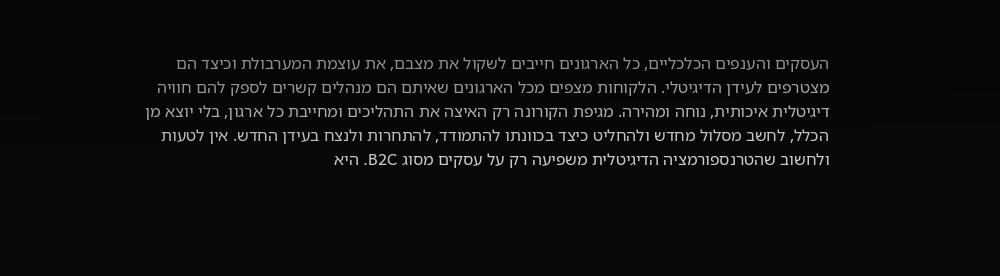העסקים והענפים הכלכליים, כל הארגונים חייבים לשקול את מצבם, את עוצמת המערבולת וכיצד הם מצטרפים לעידן הדיגיטלי. הלקוחות מצפים מכל הארגונים שאיתם הם מנהלים קשרים לספק להם חוויה דיגיטלית איכותית, נוחה ומהירה. מגיפת הקורונה רק האיצה את התהליכים ומחייבת כל ארגון, בלי יוצא מן הכלל, לחשב מסלול מחדש ולהחליט כיצד בכוונתו להתמודד, להתחרות ולנצח בעידן החדש. אין לטעות ולחשוב שהטרנספורמציה הדיגיטלית משפיעה רק על עסקים מסוג B2C. היא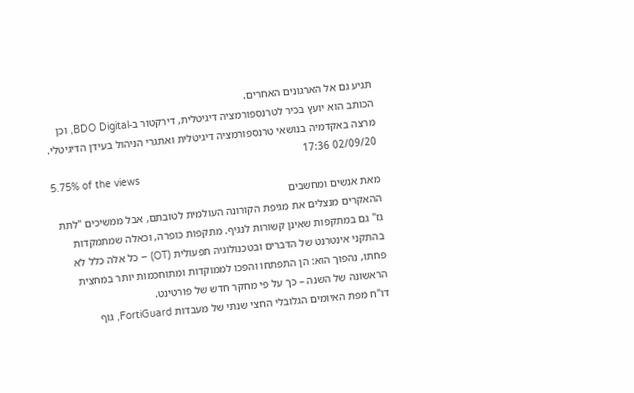תגיע גם אל הארגונים האחרים.
הכותב הוא יועץ בכיר לטרנספורמציה דיגיטלית, דירקטור ב-BDO Digital, וכן מרצה באקדמיה בנושאי טרנספורמציה דיגיטלית ואתגרי הניהול בעידן הדיגיטלי.
02/09/20 17:36
5.75% of the views
מאת אנשים ומחשבים
ההאקרים מנצלים את מגיפת הקורונה העולמית לטובתם, אבל ממשיכים "לתת גז" גם במתקפות שאינן קשורות לנגיף. מתקפות כופרה, וכאלה שמתמקדות בהתקני אינטרנט של הדברים ובטכנולוגיה תפעולית (OT) – כל אלה כלל לא פחתו, נהפוך הוא: הן התפתחו והפכו לממוקדות ומתוחכמות יותר במחצית הראשונה של השנה – כך על פי מחקר חדש של פורטינט.
דו"ח מפת האיומים הגלובלי החצי שנתי של מעבדות FortiGuard, גוף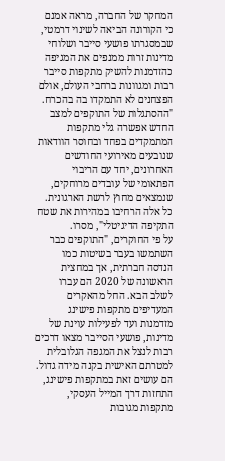המחקר של החברה, מראה אמנם כי הקורונה הביאה לשינוי דרמטי, שבמסגרתו פושעי סייבר ושלוחי מדינות זרות ממנפים את המגיפה כהזדמנות להשיק מתקפות סייבר רבות ומגוונות ברחבי העולם, אולם הפצחנים לא התמקדו בה בהכרח. "ההסתגלות של התוקפים למצב החדש אפשרה גלי מתקפות המתמקדים בפחד ובחוסר הוודאות שנובעים מאירועי החודשים האחרונים, יחד עם הריבוי הפתאומי של עובדים מרוחקים, שנמצאים מחוץ לרשת הארגונית. כל אלה הרחיבו במהירות את שטח התקיפה הדיגיטלי", מסרו.
על פי החוקרים, "התוקפים כבר השתמשו בעבר בשיטות כמו הנדסה חברתית, אך במחצית הראשונה של 2020 הם עברו לשלב הבא. החל מהאקרים המעדיפים מתקפות פישינג מזדמנות ועד לפעילות עוינת של מדינות, פושעי הסייבר מצאו דרכים רבות לנצל את המגפה הגלובלית למטרתם האישית בקנה מידה גדול. הם עושים זאת במתקפות פישינג, התחזות דרך המייל העסקי, מתקפות מגובות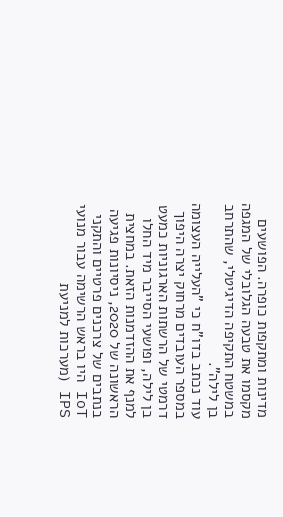מדינות ומתקפות כופרה. הפושעים מקסמו את טבעה הגלובלי של המגפה במשטח התקיפה הדיגיטלי, שהתרחב בן לילה".
עוד נכתב בדו"ח כי "העלייה העצומה במספר העובדים מרחוק יצרה היפוך דרמטי של הרשתות הארגוניות כמעט בן לילה, ופושעי הסייבר מיד החלו למנף את ההזדמנות הזאת. במחצית הראשונה של 2020, ניסיונות פגיעה בנתבים של צרכנים פרטיים והתקני IoT היו בראש הרשימה עבור מנועי IPS (מערכות למניעת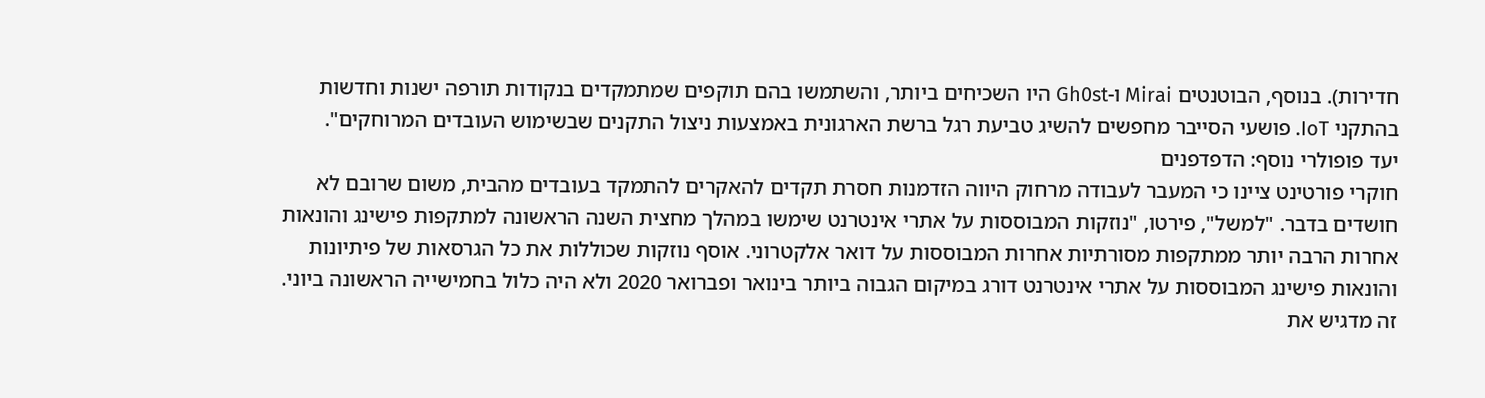חדירות). בנוסף, הבוטנטים Mirai ו-Gh0st היו השכיחים ביותר, והשתמשו בהם תוקפים שמתמקדים בנקודות תורפה ישנות וחדשות בהתקני IoT. פושעי הסייבר מחפשים להשיג טביעת רגל ברשת הארגונית באמצעות ניצול התקנים שבשימוש העובדים המרוחקים".
יעד פופולרי נוסף: הדפדפנים
חוקרי פורטינט ציינו כי המעבר לעבודה מרחוק היווה הזדמנות חסרת תקדים להאקרים להתמקד בעובדים מהבית, משום שרובם לא חושדים בדבר. "למשל", פירטו, "נוזקות המבוססות על אתרי אינטרנט שימשו במהלך מחצית השנה הראשונה למתקפות פישינג והונאות אחרות הרבה יותר ממתקפות מסורתיות אחרות המבוססות על דואר אלקטרוני. אוסף נוזקות שכוללות את כל הגרסאות של פיתיונות והונאות פישינג המבוססות על אתרי אינטרנט דורג במיקום הגבוה ביותר בינואר ופברואר 2020 ולא היה כלול בחמישייה הראשונה ביוני. זה מדגיש את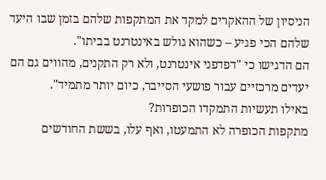הניסיון של ההאקרים למקד את המתקפות שלהם בזמן שבו היעד שלהם הכי פגיע – כשהוא גולש באינטרנט בביתו".
הם הדגישו כי "דפדפני אינטרנט, ולא רק התקנים, מהווים גם הם יעדים מרכזיים עבור פושעי הסייבר, כיום יותר מתמיד".
באילו תעשיות התמקדו הכופרות?
מתקפות הכופרה לא התמעטו, ואף עלו, בששת החודשים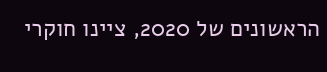הראשונים של 2020, ציינו חוקרי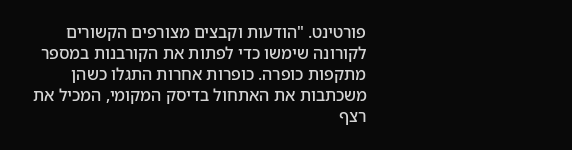פורטינט. "הודעות וקבצים מצורפים הקשורים לקורונה שימשו כדי לפתות את הקורבנות במספר מתקפות כופרה. כופרות אחרות התגלו כשהן משכתבות את האתחול בדיסק המקומי, המכיל את רצף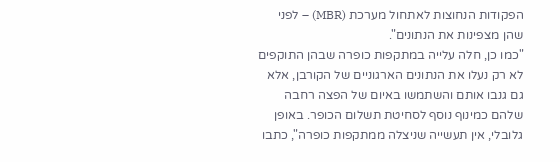הפקודות הנחוצות לאתחול מערכת (MBR) – לפני שהן מצפינות את הנתונים".
"כמו כן, חלה עלייה במתקפות כופרה שבהן התוקפים לא רק נעלו את הנתונים הארגוניים של הקורבן, אלא גם גנבו אותם והשתמשו באיום של הפצה רחבה שלהם כמינוף נוסף לסחיטת תשלום הכופר. באופן גלובלי, אין תעשייה שניצלה ממתקפות כופרה", כתבו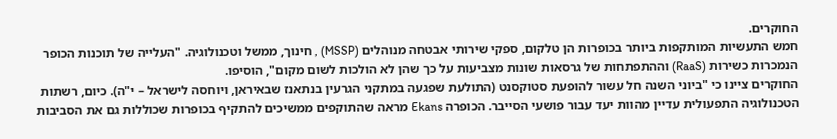החוקרים.
חמש התעשיות המותקפות ביותר בכופרות הן טלקום, ספקי שירותי אבטחה מנוהלים (MSSP) , חינוך, ממשל וטכנולוגיה. "העלייה של תוכנות הכופר הנמכרות כשירות (RaaS) וההתפתחות של גרסאות שונות מצביעות על כך שהן לא הולכות לשום מקום", הוסיפו.
החוקרים ציינו כי "ביוני השנה חל עשור להופעת סטוקסנט (התולעת שפגעה במתקני הגרעין בנתאנז שבאיראן, ויוחסה לישראל – י"ה). כיום, רשתות הטכנולוגיה התפעולית עדיין מהוות יעד עבור פושעי הסייבר. הכופרה Ekans מראה שהתוקפים ממשיכים להתקיף בכופרות שכוללות גם את הסביבות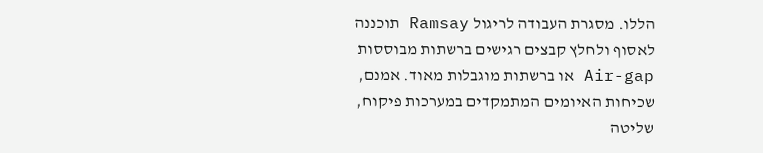הללו. מסגרת העבודה לריגול Ramsay תוכננה לאסוף ולחלץ קבצים רגישים ברשתות מבוססות Air-gap או ברשתות מוגבלות מאוד. אמנם, שכיחות האיומים המתמקדים במערכות פיקוח, שליטה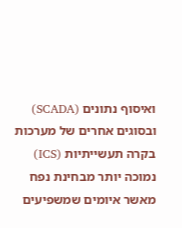ואיסוף נתונים (SCADA) ובסוגים אחרים של מערכות בקרה תעשייתיות (ICS) נמוכה יותר מבחינת נפח מאשר איומים שמשפיעים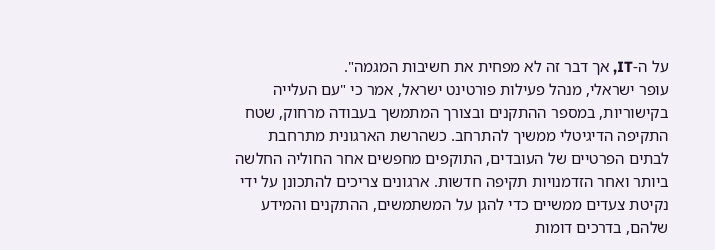על ה-IT, אך דבר זה לא מפחית את חשיבות המגמה".
עופר ישראלי, מנהל פעילות פורטינט ישראל, אמר כי "עם העלייה בקישוריות, במספר ההתקנים ובצורך המתמשך בעבודה מרחוק, שטח התקיפה הדיגיטלי ממשיך להתרחב. כשהרשת הארגונית מתרחבת לבתים הפרטיים של העובדים, התוקפים מחפשים אחר החוליה החלשה ביותר ואחר הזדמנויות תקיפה חדשות. ארגונים צריכים להתכונן על ידי נקיטת צעדים ממשיים כדי להגן על המשתמשים, ההתקנים והמידע שלהם, בדרכים דומות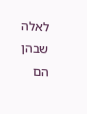לאלה שבהן הם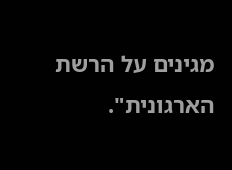מגינים על הרשת הארגונית".